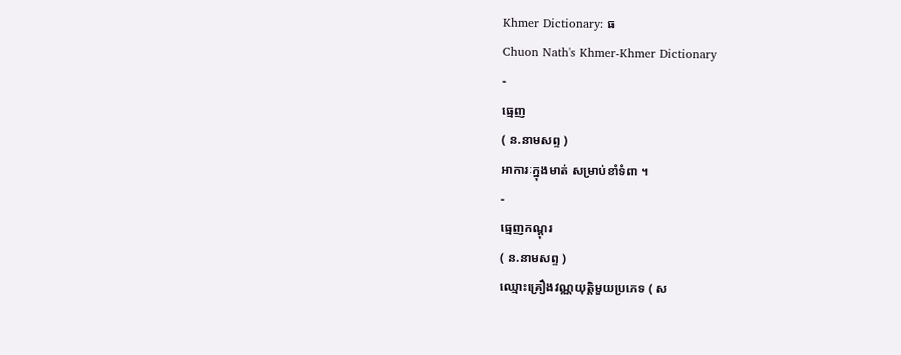Khmer Dictionary: ធ
Chuon Nath's Khmer-Khmer Dictionary
-
ធ្មេញ
( ន.នាមសព្ទ )
អាការៈក្នុងមាត់ សម្រាប់ខាំទំពា ។
-
ធ្មេញកណ្ដុរ
( ន.នាមសព្ទ )
ឈ្មោះគ្រឿងវណ្ណយុត្តិមួយប្រភេទ ( ស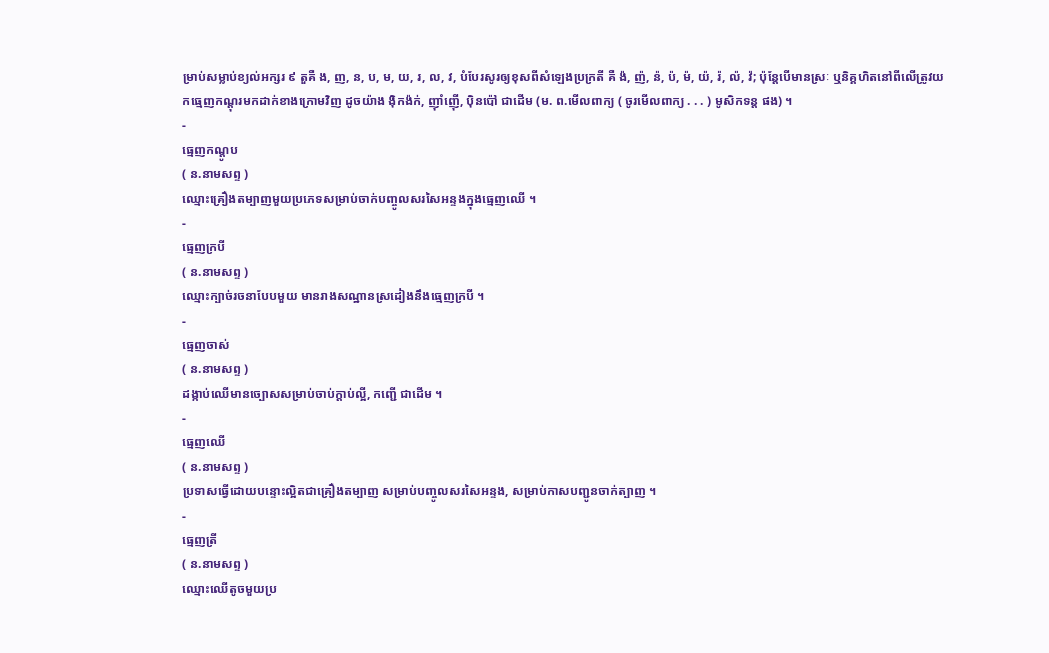ម្រាប់សម្លាប់ខ្យល់អក្សរ ៩ តួគឺ ង, ញ, ន, ប, ម, យ, រ, ល, វ, បំបែរសូរឲ្យខុសពីសំឡេងប្រក្រតី គឺ ង៉, ញ៉, ន៉, ប៉, ម៉, យ៉, រ៉, ល៉, វ៉; ប៉ុន្តែបើមានស្រៈ ឬនិគ្គហិតនៅពីលើត្រូវយកធ្មេញកណ្ដុរមកដាក់ខាងក្រោមវិញ ដូចយ៉ាង ង៉ិកង៉ក់, ញ៉ាំញ៉ើ, ប៉ិនប៉ៅ ជាដើម (ម. ព.មើលពាក្យ ( ចូរមើលពាក្យ . . . ) មូសិកទន្ត ផង) ។
-
ធ្មេញកណ្ដូប
( ន.នាមសព្ទ )
ឈ្មោះគ្រឿងតម្បាញមួយប្រភេទសម្រាប់ចាក់បញ្ចូលសរសៃអន្ទងក្នុងធ្មេញឈើ ។
-
ធ្មេញក្របី
( ន.នាមសព្ទ )
ឈ្មោះក្បាច់រចនាបែបមួយ មានរាងសណ្ឋានស្រដៀងនឹងធ្មេញក្របី ។
-
ធ្មេញចាស់
( ន.នាមសព្ទ )
ដង្កាប់ឈើមានច្បោសសម្រាប់ចាប់ក្ដាប់ល្អី, កញ្ជើ ជាដើម ។
-
ធ្មេញឈើ
( ន.នាមសព្ទ )
ប្រទាសធ្វើដោយបន្ទោះល្អិតជាគ្រឿងតម្បាញ សម្រាប់បញ្ចូលសរសៃអន្ទង, សម្រាប់កាសបញ្ជូនចាក់ត្បាញ ។
-
ធ្មេញត្រី
( ន.នាមសព្ទ )
ឈ្មោះឈើតូចមួយប្រ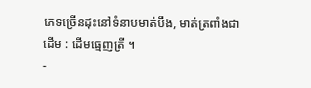ភេទច្រើនដុះនៅទំនាបមាត់បឹង, មាត់ត្រពាំងជាដើម : ដើមធ្មេញត្រី ។
-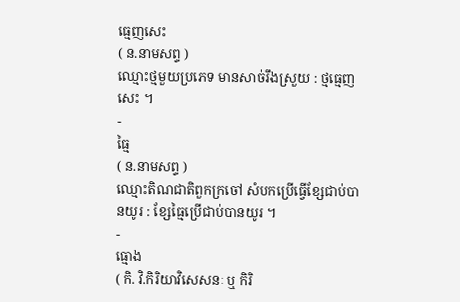ធ្មេញសេះ
( ន.នាមសព្ទ )
ឈ្មោះថ្មមួយប្រភេទ មានសាច់រឹងស្រួយ : ថ្មធ្មេញសេះ ។
-
ធ្មៃ
( ន.នាមសព្ទ )
ឈ្មោះតិណជាតិពួកក្រចៅ សំបកប្រើធ្វើខ្សែជាប់បានយូរ : ខ្សែធ្មៃប្រើជាប់បានយូរ ។
-
ធ្មោង
( កិ. វិ.កិរិយាវិសេសនៈ ឬ កិរិ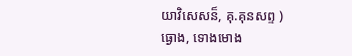យាវិសេសន៏, គុ.គុនសព្ទ )
ធ្ងោង, ទោងមោង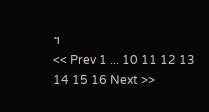។
<< Prev 1 ... 10 11 12 13 14 15 16 Next >>